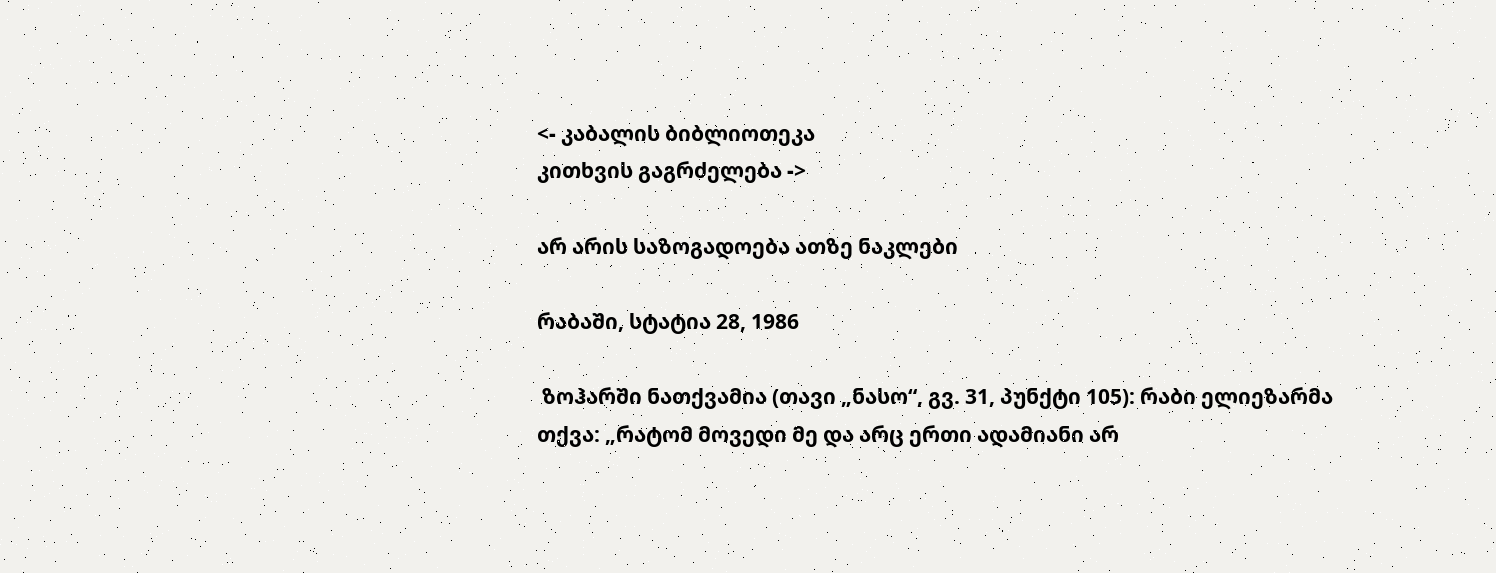<- კაბალის ბიბლიოთეკა
კითხვის გაგრძელება ->

არ არის საზოგადოება ათზე ნაკლები

რაბაში, სტატია 28, 1986

 ზოჰარში ნათქვამია (თავი „ნასო“, გვ. 31, პუნქტი 105): რაბი ელიეზარმა თქვა: „რატომ მოვედი მე და არც ერთი ადამიანი არ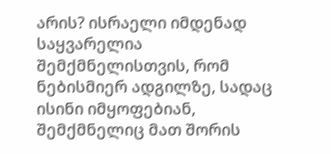არის? ისრაელი იმდენად საყვარელია შემქმნელისთვის, რომ ნებისმიერ ადგილზე, სადაც ისინი იმყოფებიან, შემქმნელიც მათ შორის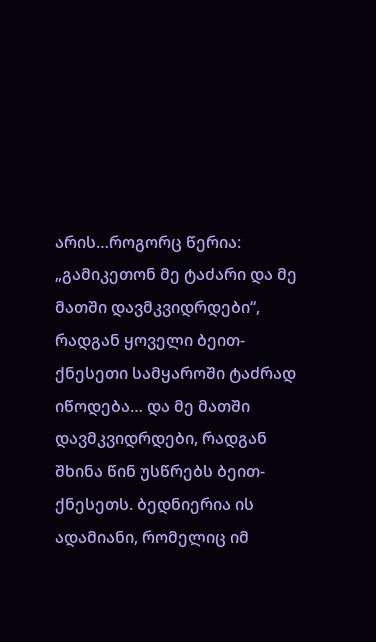არის…როგორც წერია: „გამიკეთონ მე ტაძარი და მე მათში დავმკვიდრდები“, რადგან ყოველი ბეით-ქნესეთი სამყაროში ტაძრად იწოდება… და მე მათში დავმკვიდრდები, რადგან შხინა წინ უსწრებს ბეით-ქნესეთს. ბედნიერია ის ადამიანი, რომელიც იმ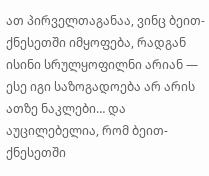ათ პირველთაგანაა, ვინც ბეით-ქნესეთში იმყოფება, რადგან ისინი სრულყოფილნი არიან — ესე იგი საზოგადოება არ არის ათზე ნაკლები… და აუცილებელია, რომ ბეით-ქნესეთში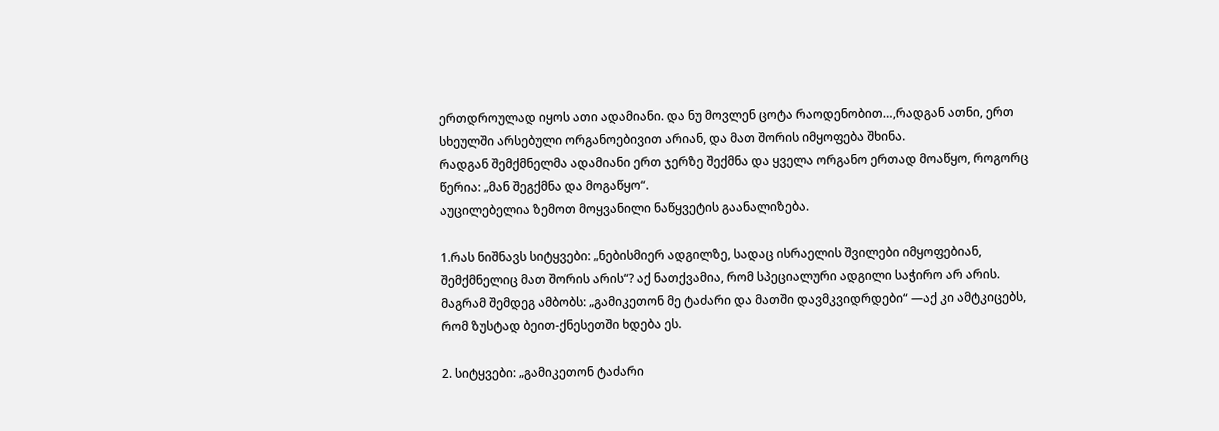ერთდროულად იყოს ათი ადამიანი. და ნუ მოვლენ ცოტა რაოდენობით…,რადგან ათნი, ერთ სხეულში არსებული ორგანოებივით არიან, და მათ შორის იმყოფება შხინა.
რადგან შემქმნელმა ადამიანი ერთ ჯერზე შექმნა და ყველა ორგანო ერთად მოაწყო, როგორც წერია: „მან შეგქმნა და მოგაწყო“.
აუცილებელია ზემოთ მოყვანილი ნაწყვეტის გაანალიზება.

1.რას ნიშნავს სიტყვები: „ნებისმიერ ადგილზე, სადაც ისრაელის შვილები იმყოფებიან, შემქმნელიც მათ შორის არის“? აქ ნათქვამია, რომ სპეციალური ადგილი საჭირო არ არის. მაგრამ შემდეგ ამბობს: „გამიკეთონ მე ტაძარი და მათში დავმკვიდრდები“ —აქ კი ამტკიცებს, რომ ზუსტად ბეით-ქნესეთში ხდება ეს.

2. სიტყვები: „გამიკეთონ ტაძარი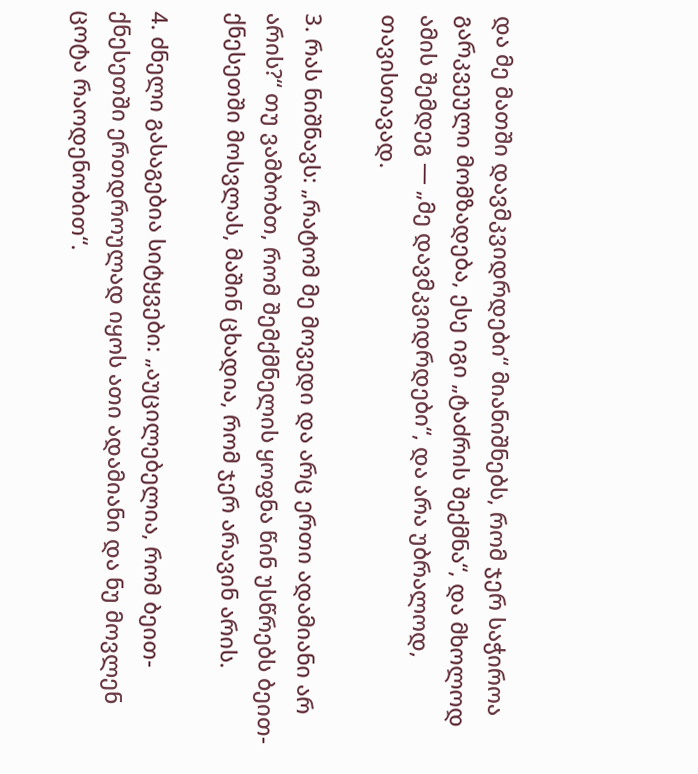და მე მათში დავმკვიდრდები“ მიანიშნებს, რომ ჯერ საჭიროა გარკვეული მომზადება, ესე იგი „ტაძრის შექმნა“, და მხოლოდ ამის შემდეგ — „მე დავმკვიდრდები“, და არა უბრალოდ, თავისთავად.

3. რას ნიშნავს: „რატომ მე მოვედი და არც ერთი ადამიანი არ არის?“ თუ ვამბობთ, რომ შემქმნელის ყოფნა წინ უსწრებს ბეით-ქნესეთში მოსვლას, მაშინ ცხადია, რომ ჯერ არავინ არის.

4. ძნელი გასაგებია სიტყვები: „აუცილებელია, რომ ბეით-ქნესეთში ერთდროულად იყოს ათი ადამიანი და ნუ მოვლენ ცოტა რაოდენობით“.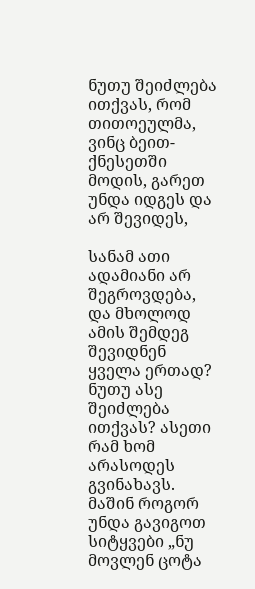ნუთუ შეიძლება ითქვას, რომ თითოეულმა, ვინც ბეით-ქნესეთში მოდის, გარეთ უნდა იდგეს და არ შევიდეს,

სანამ ათი ადამიანი არ შეგროვდება, და მხოლოდ ამის შემდეგ შევიდნენ ყველა ერთად? ნუთუ ასე შეიძლება ითქვას? ასეთი რამ ხომ არასოდეს გვინახავს. მაშინ როგორ უნდა გავიგოთ სიტყვები „ნუ მოვლენ ცოტა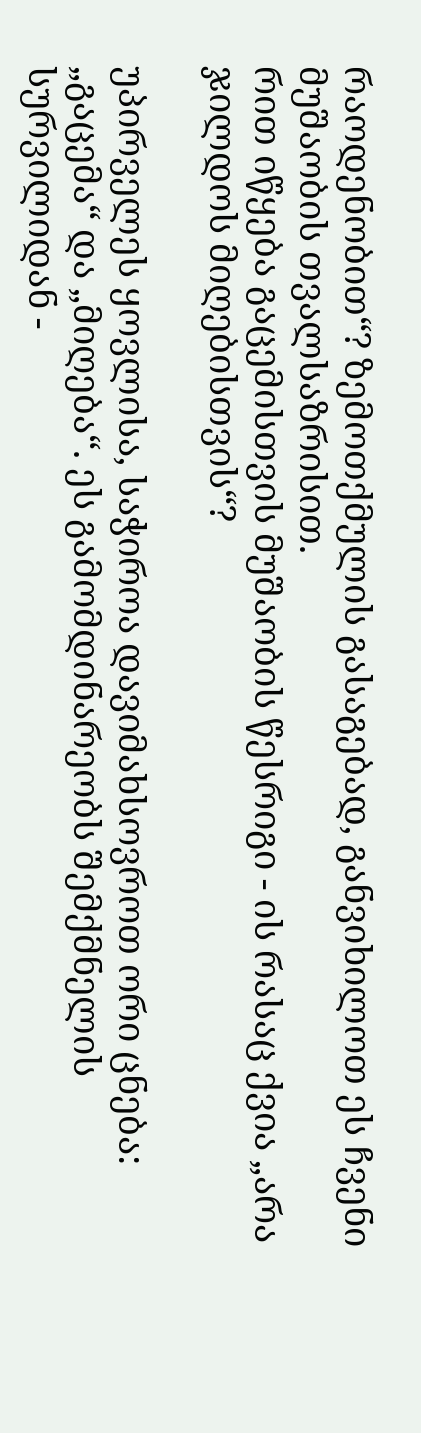რაოდენობით“? ზემოთქმულის გასაგებად, განვიხილოთ ეს ჩვენი მუშაობის თვალსაზრისით.
რით იწყება გაცემისთვის მუშაობის წესრიგი - ის რასაც ქვია „არა ჯილდოს მიღებისთვის“?

უპირველეს ყოვლისა, საჭიროა დავიმახსოვროთ ორი ცნება: „გაცემა“ და „მიღება“. ეს გამომდინარეობს შემქმნელის სურვილიდან -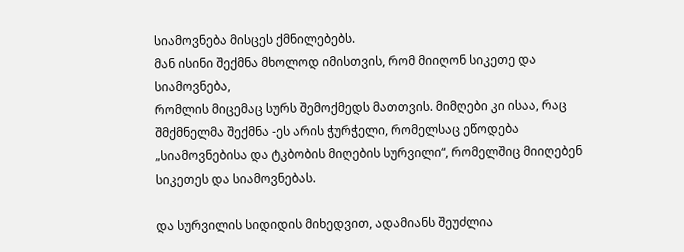სიამოვნება მისცეს ქმნილებებს.
მან ისინი შექმნა მხოლოდ იმისთვის, რომ მიიღონ სიკეთე და სიამოვნება,
რომლის მიცემაც სურს შემოქმედს მათთვის. მიმღები კი ისაა, რაც შმქმნელმა შექმნა -ეს არის ჭურჭელი, რომელსაც ეწოდება „სიამოვნებისა და ტკბობის მიღების სურვილი“, რომელშიც მიიღებენ სიკეთეს და სიამოვნებას.

და სურვილის სიდიდის მიხედვით, ადამიანს შეუძლია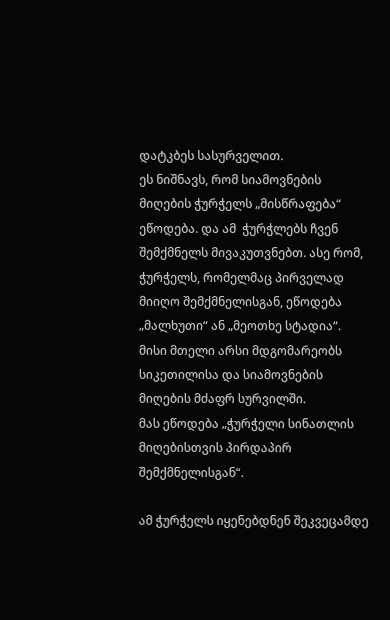დატკბეს სასურველით.
ეს ნიშნავს, რომ სიამოვნების მიღების ჭურჭელს „მისწრაფება“ ეწოდება. და ამ  ჭურჭლებს ჩვენ შემქმნელს მივაკუთვნებთ. ასე რომ, ჭურჭელს, რომელმაც პირველად მიიღო შემქმნელისგან, ეწოდება „მალხუთი“ ან „მეოთხე სტადია“. მისი მთელი არსი მდგომარეობს სიკეთილისა და სიამოვნების მიღების მძაფრ სურვილში.
მას ეწოდება „ჭურჭელი სინათლის მიღებისთვის პირდაპირ შემქმნელისგან“.

ამ ჭურჭელს იყენებდნენ შეკვეცამდე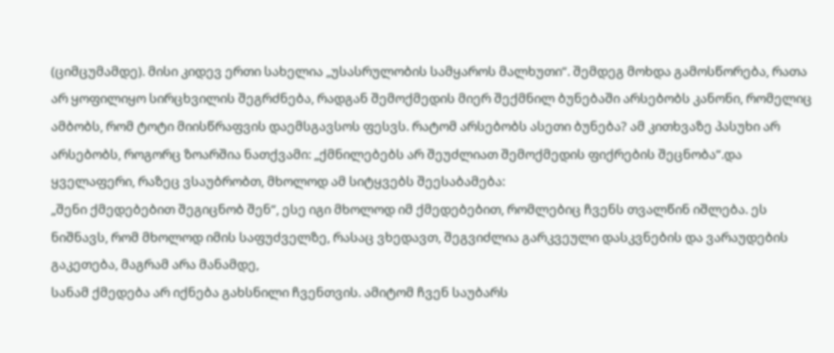(ციმცუმამდე). მისი კიდევ ერთი სახელია „უსასრულობის სამყაროს მალხუთი“. შემდეგ მოხდა გამოსწორება, რათა არ ყოფილიყო სირცხვილის შეგრძნება, რადგან შემოქმედის მიერ შექმნილ ბუნებაში არსებობს კანონი, რომელიც ამბობს, რომ ტოტი მიისწრაფვის დაემსგავსოს ფესვს. რატომ არსებობს ასეთი ბუნება? ამ კითხვაზე პასუხი არ არსებობს, როგორც ზოარშია ნათქვამი: „ქმნილებებს არ შეუძლიათ შემოქმედის ფიქრების შეცნობა“.და ყველაფერი, რაზეც ვსაუბრობთ, მხოლოდ ამ სიტყვებს შეესაბამება:
„შენი ქმედებებით შეგიცნობ შენ“, ესე იგი მხოლოდ იმ ქმედებებით, რომლებიც ჩვენს თვალწინ იშლება. ეს ნიშნავს, რომ მხოლოდ იმის საფუძველზე, რასაც ვხედავთ, შეგვიძლია გარკვეული დასკვნების და ვარაუდების გაკეთება, მაგრამ არა მანამდე,
სანამ ქმედება არ იქნება გახსნილი ჩვენთვის. ამიტომ ჩვენ საუბარს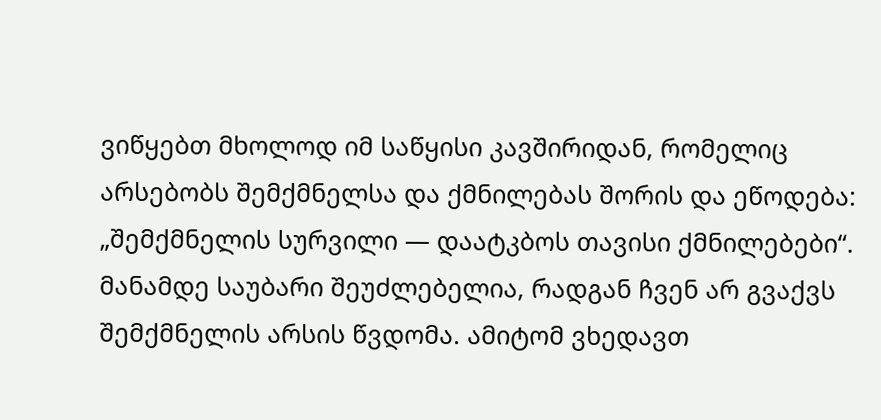ვიწყებთ მხოლოდ იმ საწყისი კავშირიდან, რომელიც არსებობს შემქმნელსა და ქმნილებას შორის და ეწოდება: „შემქმნელის სურვილი — დაატკბოს თავისი ქმნილებები“. მანამდე საუბარი შეუძლებელია, რადგან ჩვენ არ გვაქვს შემქმნელის არსის წვდომა. ამიტომ ვხედავთ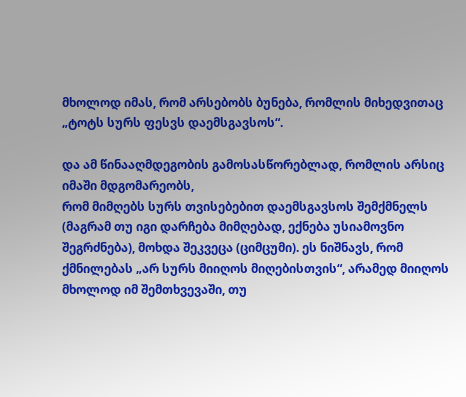მხოლოდ იმას, რომ არსებობს ბუნება, რომლის მიხედვითაც
„ტოტს სურს ფესვს დაემსგავსოს“.

და ამ წინააღმდეგობის გამოსასწორებლად, რომლის არსიც იმაში მდგომარეობს,
რომ მიმღებს სურს თვისებებით დაემსგავსოს შემქმნელს (მაგრამ თუ იგი დარჩება მიმღებად, ექნება უსიამოვნო შეგრძნება), მოხდა შეკვეცა (ციმცუმი). ეს ნიშნავს, რომ ქმნილებას „არ სურს მიიღოს მიღებისთვის“, არამედ მიიღოს მხოლოდ იმ შემთხვევაში, თუ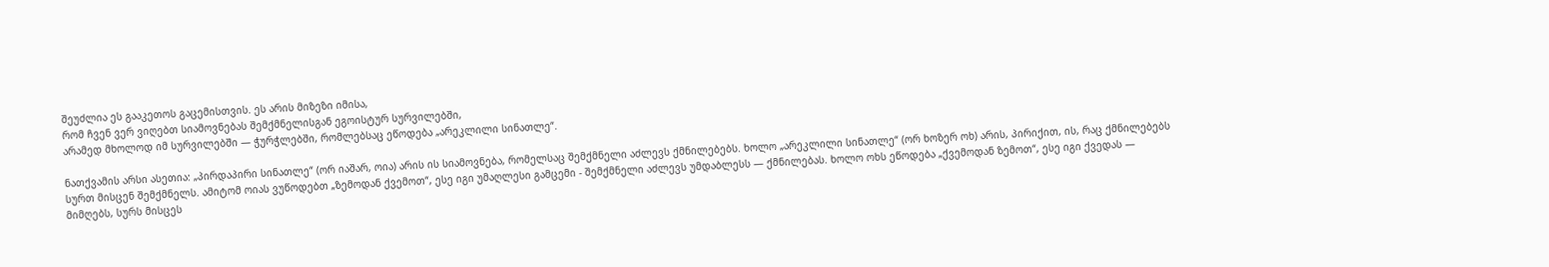შეუძლია ეს გააკეთოს გაცემისთვის. ეს არის მიზეზი იმისა,
რომ ჩვენ ვერ ვიღებთ სიამოვნებას შემქმნელისგან ეგოისტურ სურვილებში,
არამედ მხოლოდ იმ სურვილებში — ჭურჭლებში, რომლებსაც ეწოდება „არეკლილი სინათლე“.

ნათქვამის არსი ასეთია: „პირდაპირი სინათლე“ (ორ იაშარ, ოია) არის ის სიამოვნება, რომელსაც შემქმნელი აძლევს ქმნილებებს. ხოლო „არეკლილი სინათლე“ (ორ ხოზერ ოხ) არის, პირიქით, ის, რაც ქმნილებებს სურთ მისცენ შემქმნელს. ამიტომ ოიას ვუწოდებთ „ზემოდან ქვემოთ“, ესე იგი უმაღლესი გამცემი - შემქმნელი აძლევს უმდაბლესს — ქმნილებას. ხოლო ოხს ეწოდება „ქვემოდან ზემოთ“, ესე იგი ქვედას — მიმღებს, სურს მისცეს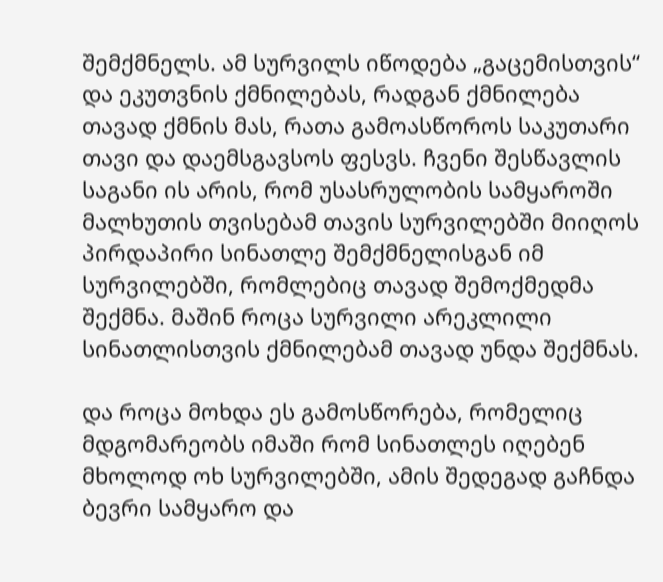შემქმნელს. ამ სურვილს იწოდება „გაცემისთვის“ და ეკუთვნის ქმნილებას, რადგან ქმნილება თავად ქმნის მას, რათა გამოასწოროს საკუთარი თავი და დაემსგავსოს ფესვს. ჩვენი შესწავლის საგანი ის არის, რომ უსასრულობის სამყაროში მალხუთის თვისებამ თავის სურვილებში მიიღოს პირდაპირი სინათლე შემქმნელისგან იმ სურვილებში, რომლებიც თავად შემოქმედმა შექმნა. მაშინ როცა სურვილი არეკლილი სინათლისთვის ქმნილებამ თავად უნდა შექმნას.

და როცა მოხდა ეს გამოსწორება, რომელიც მდგომარეობს იმაში რომ სინათლეს იღებენ მხოლოდ ოხ სურვილებში, ამის შედეგად გაჩნდა ბევრი სამყარო და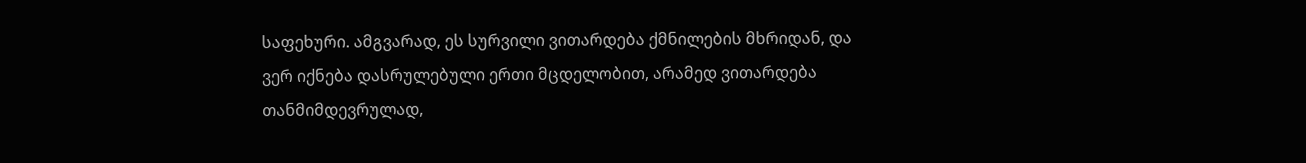საფეხური. ამგვარად, ეს სურვილი ვითარდება ქმნილების მხრიდან, და ვერ იქნება დასრულებული ერთი მცდელობით, არამედ ვითარდება თანმიმდევრულად,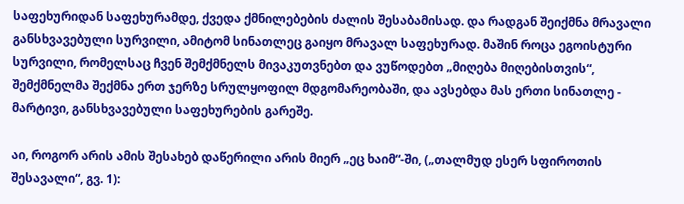საფეხურიდან საფეხურამდე, ქვედა ქმნილებების ძალის შესაბამისად. და რადგან შეიქმნა მრავალი განსხვავებული სურვილი, ამიტომ სინათლეც გაიყო მრავალ საფეხურად. მაშინ როცა ეგოისტური სურვილი, რომელსაც ჩვენ შემქმნელს მივაკუთვნებთ და ვუწოდებთ „მიღება მიღებისთვის“, შემქმნელმა შექმნა ერთ ჯერზე სრულყოფილ მდგომარეობაში, და ავსებდა მას ერთი სინათლე - მარტივი, განსხვავებული საფეხურების გარეშე.

აი, როგორ არის ამის შესახებ დაწერილი არის მიერ „ეც ხაიმ“-ში, („თალმუდ ესერ სფიროთის შესავალი“, გვ. 1):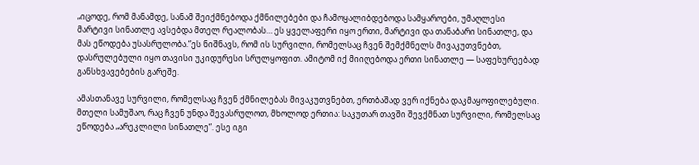„იცოდე, რომ მანამდე, სანამ შეიქმნებოდა ქმნილებები და ჩამოყალიბდებოდა სამყაროები, უმაღლესი მარტივი სინათლე ავსებდა მთელ რეალობას… ეს ყველაფერი იყო ერთი, მარტივი და თანაბარი სინათლე, და მას ეწოდება უსასრულობა.“ეს ნიშნავს, რომ ის სურვილი, რომელსაც ჩვენ შემქმნელს მივაკუთვნებთ, დასრულებული იყო თავისი უკიდურესი სრულყოფით. ამიტომ იქ მიიღებოდა ერთი სინათლე — საფეხურეებად განსხვავებების გარეშე.

ამასთანავე სურვილი, რომელსაც ჩვენ ქმნილებას მივაკუთვნებთ, ერთბაშად ვერ იქნება დაკმაყოფილებული. მთელი სამუშაო, რაც ჩვენ უნდა შევასრულოთ, მხოლოდ ერთია: საკუთარ თავში შევქმნათ სურვილი, რომელსაც ეწოდება „არეკლილი სინათლე“. ესე იგი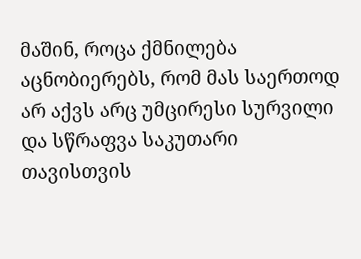მაშინ, როცა ქმნილება აცნობიერებს, რომ მას საერთოდ არ აქვს არც უმცირესი სურვილი და სწრაფვა საკუთარი თავისთვის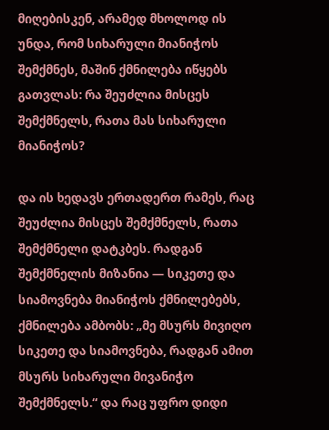მიღებისკენ, არამედ მხოლოდ ის უნდა, რომ სიხარული მიანიჭოს შემქმნეს, მაშინ ქმნილება იწყებს გათვლას: რა შეუძლია მისცეს შემქმნელს, რათა მას სიხარული მიანიჭოს?

და ის ხედავს ერთადერთ რამეს, რაც შეუძლია მისცეს შემქმნელს, რათა შემქმნელი დატკბეს. რადგან შემქმნელის მიზანია — სიკეთე და სიამოვნება მიანიჭოს ქმნილებებს, ქმნილება ამბობს: „მე მსურს მივიღო სიკეთე და სიამოვნება, რადგან ამით მსურს სიხარული მივანიჭო შემქმნელს.“ და რაც უფრო დიდი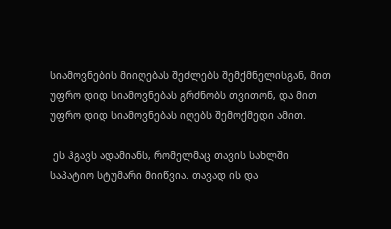სიამოვნების მიიღებას შეძლებს შემქმნელისგან, მით უფრო დიდ სიამოვნებას გრძნობს თვითონ, და მით უფრო დიდ სიამოვნებას იღებს შემოქმედი ამით.

 ეს ჰგავს ადამიანს, რომელმაც თავის სახლში საპატიო სტუმარი მიიწვია. თავად ის და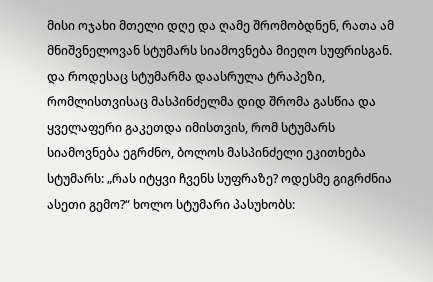მისი ოჯახი მთელი დღე და ღამე შრომობდნენ, რათა ამ მნიშვნელოვან სტუმარს სიამოვნება მიეღო სუფრისგან. და როდესაც სტუმარმა დაასრულა ტრაპეზი, რომლისთვისაც მასპინძელმა დიდ შრომა გასწია და ყველაფერი გაკეთდა იმისთვის, რომ სტუმარს სიამოვნება ეგრძნო, ბოლოს მასპინძელი ეკითხება სტუმარს: „რას იტყვი ჩვენს სუფრაზე? ოდესმე გიგრძნია ასეთი გემო?“ ხოლო სტუმარი პასუხობს: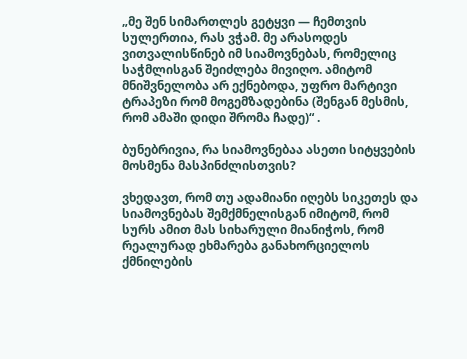„მე შენ სიმართლეს გეტყვი — ჩემთვის სულერთია, რას ვჭამ. მე არასოდეს ვითვალისწინებ იმ სიამოვნებას, რომელიც საჭმლისგან შეიძლება მივიღო. ამიტომ მნიშვნელობა არ ექნებოდა, უფრო მარტივი ტრაპეზი რომ მოგემზადებინა (შენგან მესმის, რომ ამაში დიდი შრომა ჩადე)“ .

ბუნებრივია, რა სიამოვნებაა ასეთი სიტყვების მოსმენა მასპინძლისთვის?

ვხედავთ, რომ თუ ადამიანი იღებს სიკეთეს და სიამოვნებას შემქმნელისგან იმიტომ, რომ სურს ამით მას სიხარული მიანიჭოს, რომ რეალურად ეხმარება განახორციელოს ქმნილების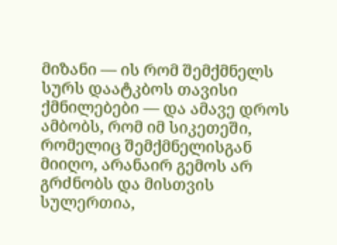მიზანი — ის რომ შემქმნელს სურს დაატკბოს თავისი ქმნილებები — და ამავე დროს ამბობს, რომ იმ სიკეთეში, რომელიც შემქმნელისგან მიიღო, არანაირ გემოს არ გრძნობს და მისთვის სულერთია,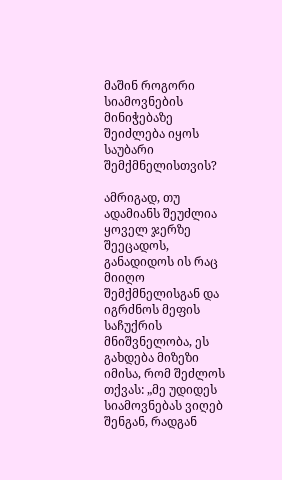მაშინ როგორი სიამოვნების მინიჭებაზე შეიძლება იყოს საუბარი შემქმნელისთვის?

ამრიგად, თუ ადამიანს შეუძლია ყოველ ჯერზე შეეცადოს, განადიდოს ის რაც მიიღო შემქმნელისგან და იგრძნოს მეფის საჩუქრის მნიშვნელობა, ეს გახდება მიზეზი იმისა, რომ შეძლოს თქვას: „მე უდიდეს სიამოვნებას ვიღებ შენგან, რადგან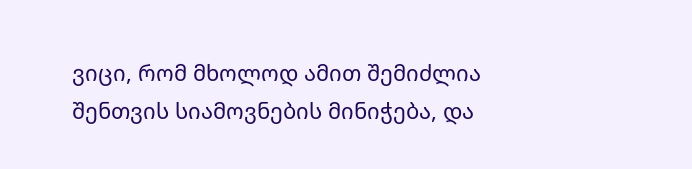ვიცი, რომ მხოლოდ ამით შემიძლია შენთვის სიამოვნების მინიჭება, და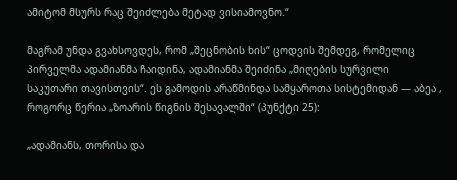ამიტომ მსურს რაც შეიძლება მეტად ვისიამოვნო.“

მაგრამ უნდა გვახსოვდეს, რომ „შეცნობის ხის“ ცოდვის შემდეგ, რომელიც პირველმა ადამიანმა ჩაიდინა, ადამიანმა შეიძინა „მიღების სურვილი საკუთარი თავისთვის“. ეს გამოდის არაწმინდა სამყაროთა სისტემიდან — აბეა , როგორც წერია „ზოარის წიგნის შესავალში“ (პუნქტი 25):

„ადამიანს, თორისა და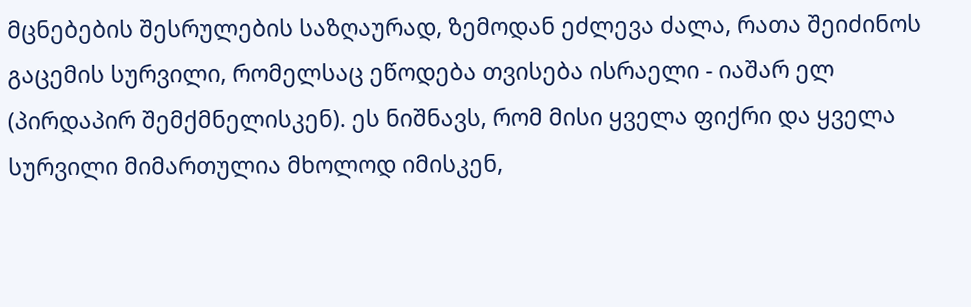მცნებების შესრულების საზღაურად, ზემოდან ეძლევა ძალა, რათა შეიძინოს გაცემის სურვილი, რომელსაც ეწოდება თვისება ისრაელი - იაშარ ელ (პირდაპირ შემქმნელისკენ). ეს ნიშნავს, რომ მისი ყველა ფიქრი და ყველა სურვილი მიმართულია მხოლოდ იმისკენ,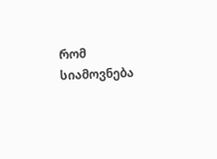რომ სიამოვნება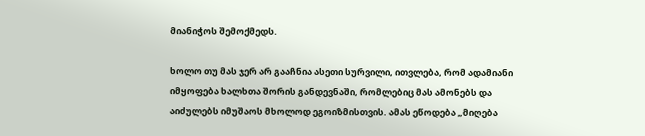მიანიჭოს შემოქმედს.

ხოლო თუ მას ჯერ არ გააჩნია ასეთი სურვილი, ითვლება, რომ ადამიანი იმყოფება ხალხთა შორის განდევნაში, რომლებიც მას ამონებს და აიძულებს იმუშაოს მხოლოდ ეგოიზმისთვის. ამას ეწოდება „მიღება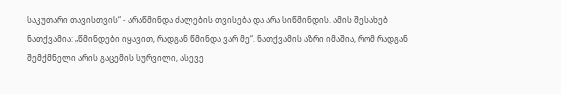საკუთარი თავისთვის“ - არაწმინდა ძალების თვისება და არა სიწმინდის. ამის შესახებ ნათქვამია: „წმინდები იყავით, რადგან წმინდა ვარ მე“. ნათქვამის აზრი იმაშია, რომ რადგან შემქმნელი არის გაცემის სურვილი, ასევე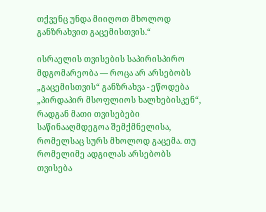თქვენც უნდა მიიღოთ მხოლოდ განზრახვით გაცემისთვის.“

ისრაელის თვისების საპირისპირო მდგომარეობა — როცა არ არსებობს „გაცემისთვის“ განზრახვა - ეწოდება „პირდაპირ მსოფლიოს ხალხებისკენ“, რადგან მათი თვისებები საწინააღმდეგოა შემქმნელისა, რომელსაც სურს მხოლოდ გაცემა. თუ რომელიმე ადგილას არსებობს თვისება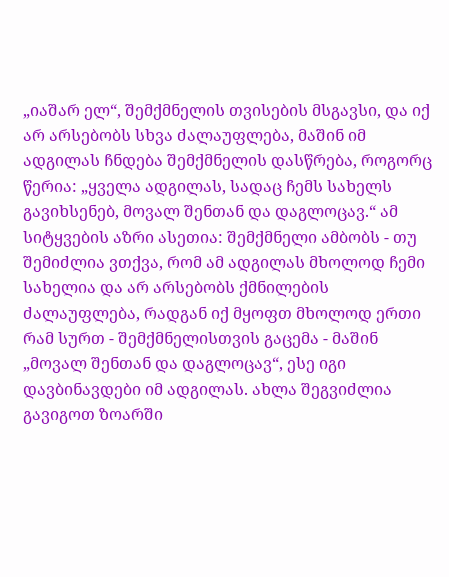„იაშარ ელ“, შემქმნელის თვისების მსგავსი, და იქ არ არსებობს სხვა ძალაუფლება, მაშინ იმ ადგილას ჩნდება შემქმნელის დასწრება, როგორც წერია: „ყველა ადგილას, სადაც ჩემს სახელს გავიხსენებ, მოვალ შენთან და დაგლოცავ.“ ამ სიტყვების აზრი ასეთია: შემქმნელი ამბობს - თუ შემიძლია ვთქვა, რომ ამ ადგილას მხოლოდ ჩემი სახელია და არ არსებობს ქმნილების ძალაუფლება, რადგან იქ მყოფთ მხოლოდ ერთი რამ სურთ - შემქმნელისთვის გაცემა - მაშინ „მოვალ შენთან და დაგლოცავ“, ესე იგი დავბინავდები იმ ადგილას. ახლა შეგვიძლია გავიგოთ ზოარში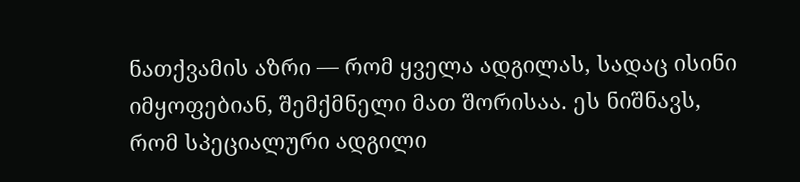ნათქვამის აზრი — რომ ყველა ადგილას, სადაც ისინი იმყოფებიან, შემქმნელი მათ შორისაა. ეს ნიშნავს, რომ სპეციალური ადგილი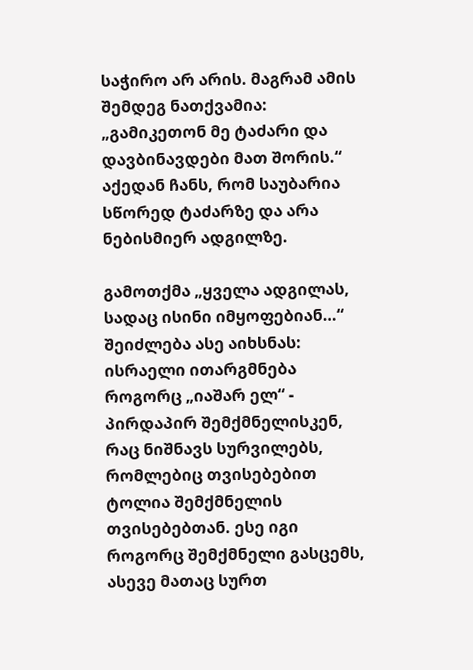საჭირო არ არის. მაგრამ ამის შემდეგ ნათქვამია: „გამიკეთონ მე ტაძარი და დავბინავდები მათ შორის.“ აქედან ჩანს, რომ საუბარია სწორედ ტაძარზე და არა ნებისმიერ ადგილზე.

გამოთქმა „ყველა ადგილას, სადაც ისინი იმყოფებიან…“ შეიძლება ასე აიხსნას: ისრაელი ითარგმნება როგორც „იაშარ ელ“ - პირდაპირ შემქმნელისკენ, რაც ნიშნავს სურვილებს, რომლებიც თვისებებით ტოლია შემქმნელის თვისებებთან. ესე იგი როგორც შემქმნელი გასცემს, ასევე მათაც სურთ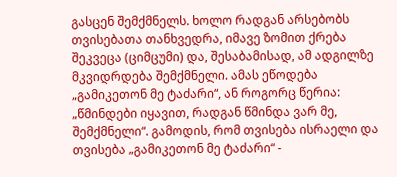გასცენ შემქმნელს. ხოლო რადგან არსებობს თვისებათა თანხვედრა, იმავე ზომით ქრება შეკვეცა (ციმცუმი) და, შესაბამისად, ამ ადგილზე მკვიდრდება შემქმნელი. ამას ეწოდება „გამიკეთონ მე ტაძარი“, ან როგორც წერია: „წმინდები იყავით, რადგან წმინდა ვარ მე, შემქმნელი“. გამოდის, რომ თვისება ისრაელი და თვისება „გამიკეთონ მე ტაძარი“ -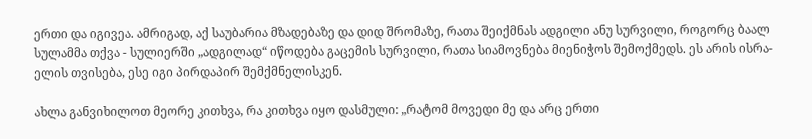ერთი და იგივეა. ამრიგად, აქ საუბარია მზადებაზე და დიდ შრომაზე, რათა შეიქმნას ადგილი ანუ სურვილი, როგორც ბაალ სულამმა თქვა - სულიერში „ადგილად“ იწოდება გაცემის სურვილი, რათა სიამოვნება მიენიჭოს შემოქმედს. ეს არის ისრა-ელის თვისება, ესე იგი პირდაპირ შემქმნელისკენ.

ახლა განვიხილოთ მეორე კითხვა, რა კითხვა იყო დასმული: „რატომ მოვედი მე და არც ერთი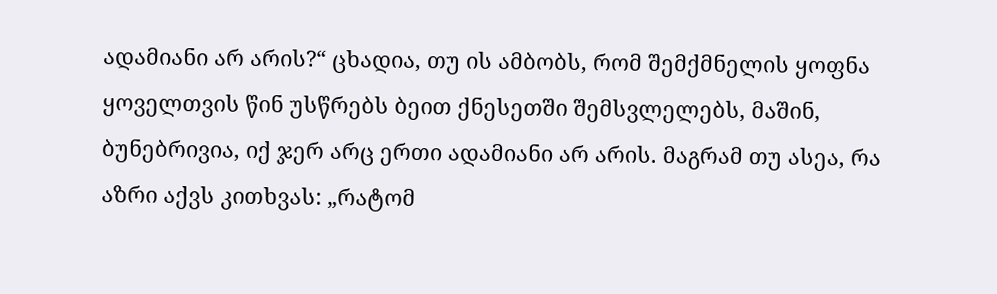ადამიანი არ არის?“ ცხადია, თუ ის ამბობს, რომ შემქმნელის ყოფნა ყოველთვის წინ უსწრებს ბეით ქნესეთში შემსვლელებს, მაშინ, ბუნებრივია, იქ ჯერ არც ერთი ადამიანი არ არის. მაგრამ თუ ასეა, რა აზრი აქვს კითხვას: „რატომ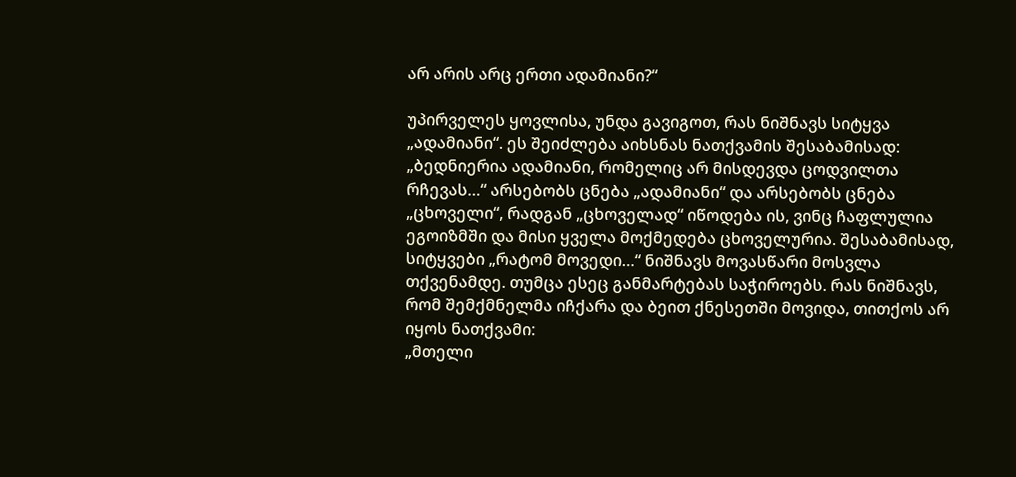არ არის არც ერთი ადამიანი?“

უპირველეს ყოვლისა, უნდა გავიგოთ, რას ნიშნავს სიტყვა „ადამიანი“. ეს შეიძლება აიხსნას ნათქვამის შესაბამისად: „ბედნიერია ადამიანი, რომელიც არ მისდევდა ცოდვილთა რჩევას…“ არსებობს ცნება „ადამიანი“ და არსებობს ცნება „ცხოველი“, რადგან „ცხოველად“ იწოდება ის, ვინც ჩაფლულია ეგოიზმში და მისი ყველა მოქმედება ცხოველურია. შესაბამისად, სიტყვები „რატომ მოვედი…“ ნიშნავს მოვასწარი მოსვლა თქვენამდე. თუმცა ესეც განმარტებას საჭიროებს. რას ნიშნავს, რომ შემქმნელმა იჩქარა და ბეით ქნესეთში მოვიდა, თითქოს არ იყოს ნათქვამი:
„მთელი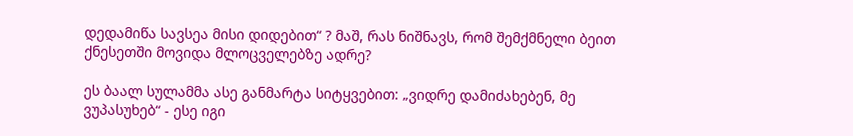დედამიწა სავსეა მისი დიდებით“ ? მაშ, რას ნიშნავს, რომ შემქმნელი ბეით ქნესეთში მოვიდა მლოცველებზე ადრე?

ეს ბაალ სულამმა ასე განმარტა სიტყვებით: „ვიდრე დამიძახებენ, მე ვუპასუხებ“ - ესე იგი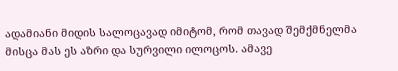ადამიანი მიდის სალოცავად იმიტომ, რომ თავად შემქმნელმა მისცა მას ეს აზრი და სურვილი ილოცოს. ამავე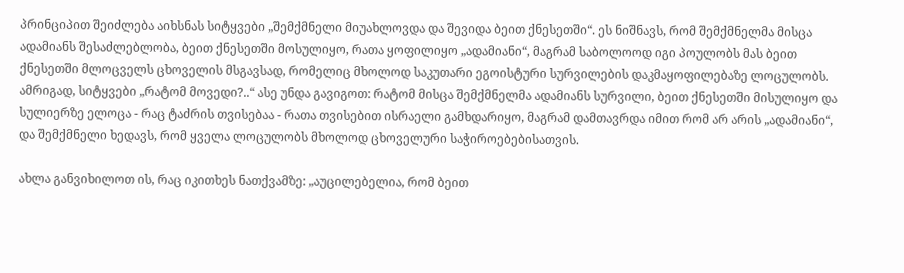პრინციპით შეიძლება აიხსნას სიტყვები „შემქმნელი მიუახლოვდა და შევიდა ბეით ქნესეთში“. ეს ნიშნავს, რომ შემქმნელმა მისცა ადამიანს შესაძლებლობა, ბეით ქნესეთში მოსულიყო, რათა ყოფილიყო „ადამიანი“, მაგრამ საბოლოოდ იგი პოულობს მას ბეით ქნესეთში მლოცველს ცხოველის მსგავსად, რომელიც მხოლოდ საკუთარი ეგოისტური სურვილების დაკმაყოფილებაზე ლოცულობს. ამრიგად, სიტყვები „რატომ მოვედი?..“ ასე უნდა გავიგოთ: რატომ მისცა შემქმნელმა ადამიანს სურვილი, ბეით ქნესეთში მისულიყო და სულიერზე ელოცა - რაც ტაძრის თვისებაა - რათა თვისებით ისრაელი გამხდარიყო, მაგრამ დამთავრდა იმით რომ არ არის „ადამიანი“, და შემქმნელი ხედავს, რომ ყველა ლოცულობს მხოლოდ ცხოველური საჭიროებებისათვის.

ახლა განვიხილოთ ის, რაც იკითხეს ნათქვამზე: „აუცილებელია, რომ ბეით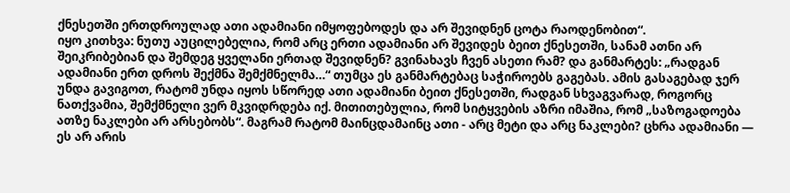ქნესეთში ერთდროულად ათი ადამიანი იმყოფებოდეს და არ შევიდნენ ცოტა რაოდენობით“.
იყო კითხვა: ნუთუ აუცილებელია, რომ არც ერთი ადამიანი არ შევიდეს ბეით ქნესეთში, სანამ ათნი არ შეიკრიბებიან და შემდეგ ყველანი ერთად შევიდნენ? გვინახავს ჩვენ ასეთი რამ? და განმარტეს: „რადგან ადამიანი ერთ დროს შექმნა შემქმნელმა…“ თუმცა ეს განმარტებაც საჭიროებს გაგებას. ამის გასაგებად ჯერ უნდა გავიგოთ, რატომ უნდა იყოს სწორედ ათი ადამიანი ბეით ქნესეთში, რადგან სხვაგვარად, როგორც ნათქვამია, შემქმნელი ვერ მკვიდრდება იქ. მითითებულია, რომ სიტყვების აზრი იმაშია, რომ „საზოგადოება ათზე ნაკლები არ არსებობს“. მაგრამ რატომ მაინცდამაინც ათი - არც მეტი და არც ნაკლები? ცხრა ადამიანი — ეს არ არის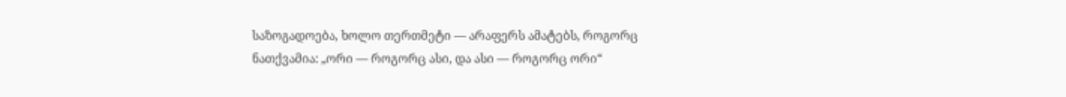საზოგადოება, ხოლო თერთმეტი — არაფერს ამატებს, როგორც ნათქვამია: „ორი — როგორც ასი, და ასი — როგორც ორი“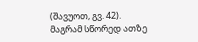(შავუოთ, გვ. 42).
მაგრამ სწორედ ათზე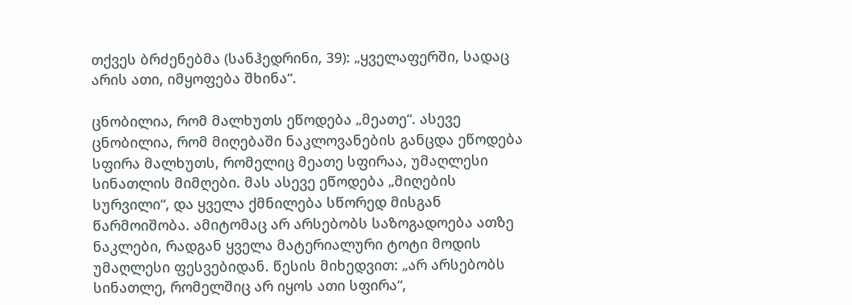თქვეს ბრძენებმა (სანჰედრინი, 39): „ყველაფერში, სადაც არის ათი, იმყოფება შხინა“.

ცნობილია, რომ მალხუთს ეწოდება „მეათე“. ასევე ცნობილია, რომ მიღებაში ნაკლოვანების განცდა ეწოდება სფირა მალხუთს, რომელიც მეათე სფირაა, უმაღლესი სინათლის მიმღები. მას ასევე ეწოდება „მიღების სურვილი“, და ყველა ქმნილება სწორედ მისგან წარმოიშობა. ამიტომაც არ არსებობს საზოგადოება ათზე ნაკლები, რადგან ყველა მატერიალური ტოტი მოდის უმაღლესი ფესვებიდან. წესის მიხედვით: „არ არსებობს სინათლე, რომელშიც არ იყოს ათი სფირა“,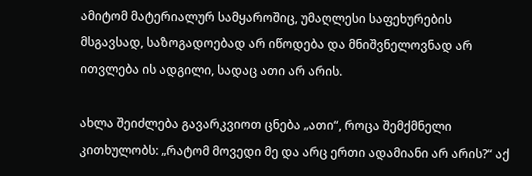ამიტომ მატერიალურ სამყაროშიც, უმაღლესი საფეხურების მსგავსად, საზოგადოებად არ იწოდება და მნიშვნელოვნად არ ითვლება ის ადგილი, სადაც ათი არ არის.

ახლა შეიძლება გავარკვიოთ ცნება „ათი“, როცა შემქმნელი კითხულობს: „რატომ მოვედი მე და არც ერთი ადამიანი არ არის?“ აქ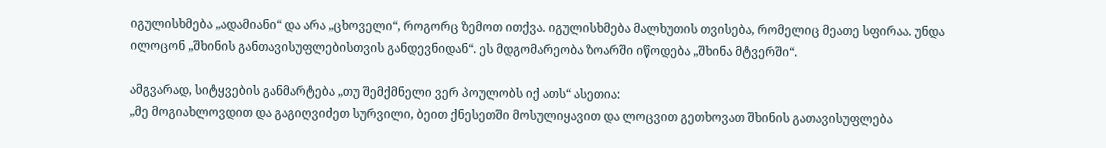იგულისხმება „ადამიანი“ და არა „ცხოველი“, როგორც ზემოთ ითქვა. იგულისხმება მალხუთის თვისება, რომელიც მეათე სფირაა. უნდა ილოცონ „შხინის განთავისუფლებისთვის განდევნიდან“. ეს მდგომარეობა ზოარში იწოდება „შხინა მტვერში“.

ამგვარად, სიტყვების განმარტება „თუ შემქმნელი ვერ პოულობს იქ ათს“ ასეთია:
„მე მოგიახლოვდით და გაგიღვიძეთ სურვილი, ბეით ქნესეთში მოსულიყავით და ლოცვით გეთხოვათ შხინის გათავისუფლება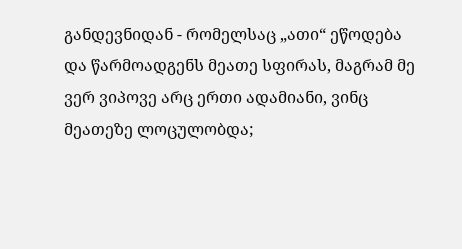განდევნიდან - რომელსაც „ათი“ ეწოდება და წარმოადგენს მეათე სფირას, მაგრამ მე ვერ ვიპოვე არც ერთი ადამიანი, ვინც მეათეზე ლოცულობდა;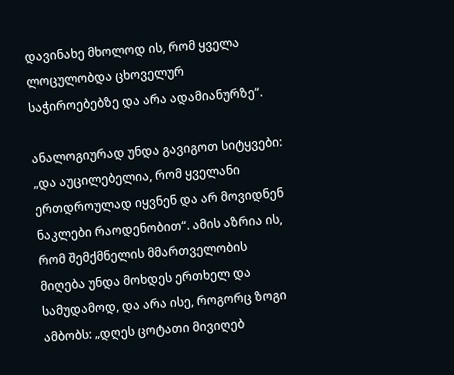დავინახე მხოლოდ ის, რომ ყველა ლოცულობდა ცხოველურ საჭიროებებზე და არა ადამიანურზე“.

ანალოგიურად უნდა გავიგოთ სიტყვები: „და აუცილებელია, რომ ყველანი ერთდროულად იყვნენ და არ მოვიდნენ ნაკლები რაოდენობით“. ამის აზრია ის, რომ შემქმნელის მმართველობის მიღება უნდა მოხდეს ერთხელ და სამუდამოდ, და არა ისე, როგორც ზოგი ამბობს: „დღეს ცოტათი მივიღებ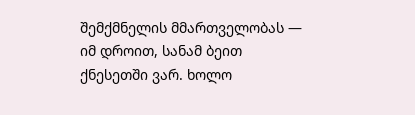შემქმნელის მმართველობას — იმ დროით, სანამ ბეით ქნესეთში ვარ. ხოლო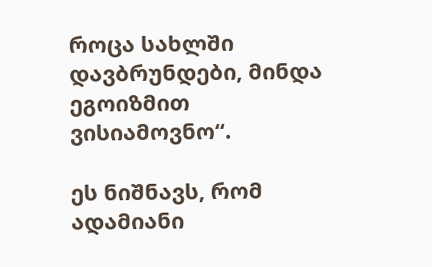როცა სახლში დავბრუნდები, მინდა ეგოიზმით ვისიამოვნო“.

ეს ნიშნავს, რომ ადამიანი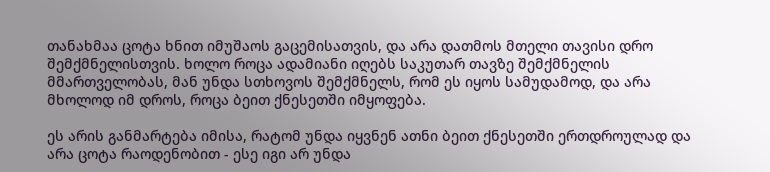თანახმაა ცოტა ხნით იმუშაოს გაცემისათვის, და არა დათმოს მთელი თავისი დრო შემქმნელისთვის. ხოლო როცა ადამიანი იღებს საკუთარ თავზე შემქმნელის მმართველობას, მან უნდა სთხოვოს შემქმნელს, რომ ეს იყოს სამუდამოდ, და არა მხოლოდ იმ დროს, როცა ბეით ქნესეთში იმყოფება.

ეს არის განმარტება იმისა, რატომ უნდა იყვნენ ათნი ბეით ქნესეთში ერთდროულად და არა ცოტა რაოდენობით - ესე იგი არ უნდა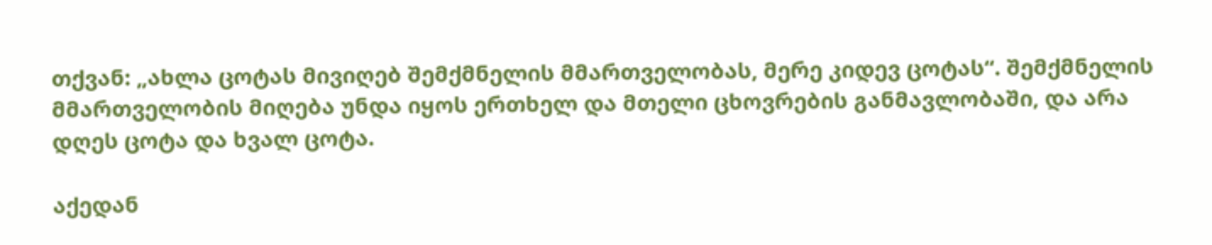თქვან: „ახლა ცოტას მივიღებ შემქმნელის მმართველობას, მერე კიდევ ცოტას“. შემქმნელის მმართველობის მიღება უნდა იყოს ერთხელ და მთელი ცხოვრების განმავლობაში, და არა დღეს ცოტა და ხვალ ცოტა.

აქედან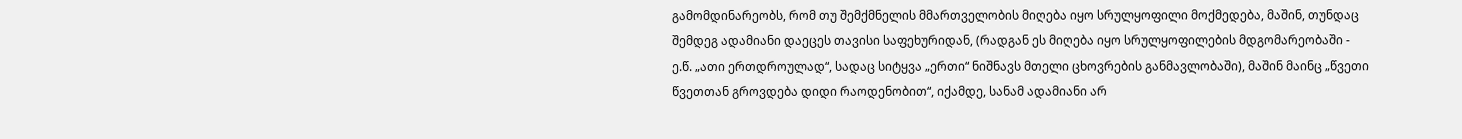გამომდინარეობს, რომ თუ შემქმნელის მმართველობის მიღება იყო სრულყოფილი მოქმედება, მაშინ, თუნდაც შემდეგ ადამიანი დაეცეს თავისი საფეხურიდან, (რადგან ეს მიღება იყო სრულყოფილების მდგომარეობაში - ე.წ. „ათი ერთდროულად“, სადაც სიტყვა „ერთი“ ნიშნავს მთელი ცხოვრების განმავლობაში), მაშინ მაინც „წვეთი წვეთთან გროვდება დიდი რაოდენობით“, იქამდე, სანამ ადამიანი არ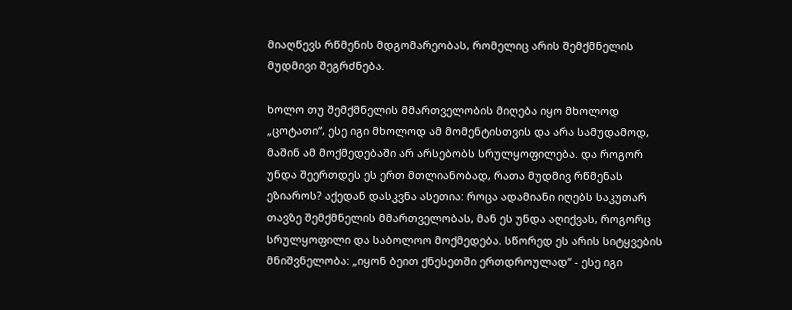მიაღწევს რწმენის მდგომარეობას, რომელიც არის შემქმნელის მუდმივი შეგრძნება.

ხოლო თუ შემქმნელის მმართველობის მიღება იყო მხოლოდ „ცოტათი“, ესე იგი მხოლოდ ამ მომენტისთვის და არა სამუდამოდ, მაშინ ამ მოქმედებაში არ არსებობს სრულყოფილება. და როგორ უნდა შეერთდეს ეს ერთ მთლიანობად, რათა მუდმივ რწმენას ეზიაროს? აქედან დასკვნა ასეთია: როცა ადამიანი იღებს საკუთარ თავზე შემქმნელის მმართველობას, მან ეს უნდა აღიქვას, როგორც სრულყოფილი და საბოლოო მოქმედება. სწორედ ეს არის სიტყვების მნიშვნელობა: „იყონ ბეით ქნესეთში ერთდროულად“ - ესე იგი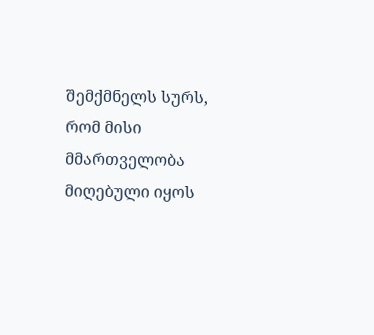შემქმნელს სურს, რომ მისი მმართველობა მიღებული იყოს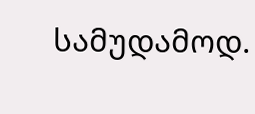სამუდამოდ.